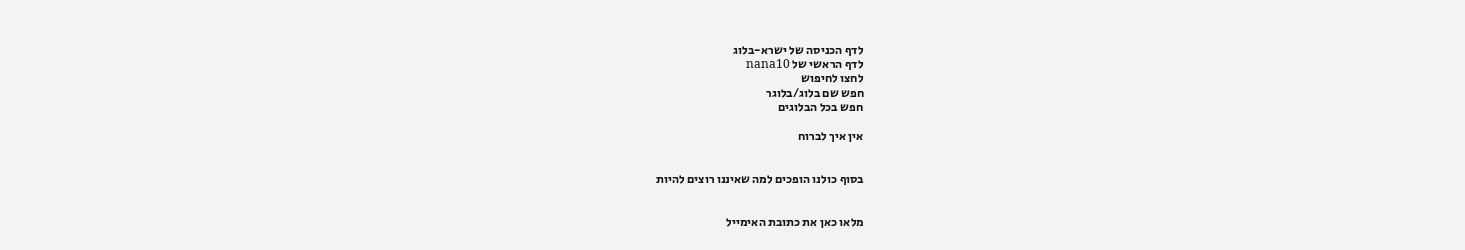לדף הכניסה של ישרא-בלוג
לדף הראשי של nana10
לחצו לחיפוש
חפש שם בלוג/בלוגר
חפש בכל הבלוגים

אין איך לברוח


בסוף כולנו הופכים למה שאיננו רוצים להיות


מלאו כאן את כתובת האימייל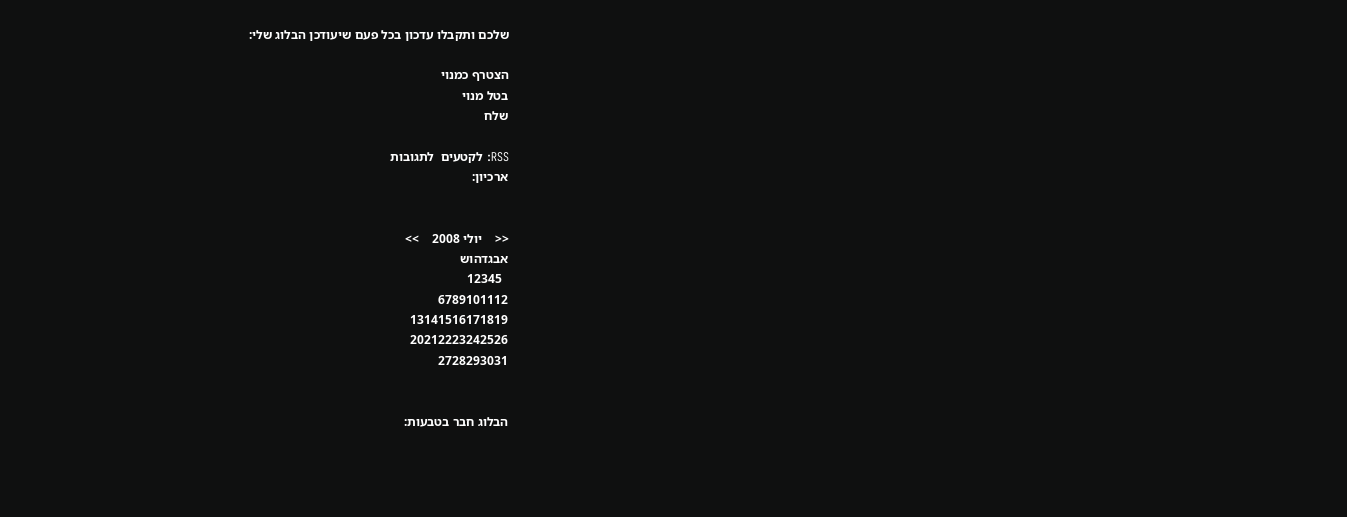שלכם ותקבלו עדכון בכל פעם שיעודכן הבלוג שלי:

הצטרף כמנוי
בטל מנוי
שלח

RSS: לקטעים  לתגובות
ארכיון:


<<    יולי 2008    >>
אבגדהוש
  12345
6789101112
13141516171819
20212223242526
2728293031


הבלוג חבר בטבעות: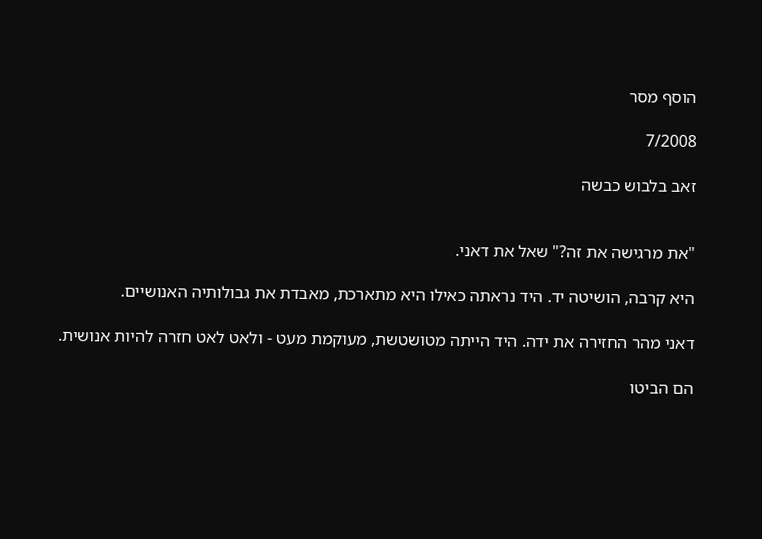הוסף מסר

7/2008

זאב בלבוש כבשה


"את מרגישה את זה?" שאל את דאני.

היא קרבה, הושיטה יד. היד נראתה כאילו היא מתארכת, מאבדת את גבולותיה האנושיים.

דאני מהר החזירה את ידה. היד הייתה מטושטשת, מעוקמת מעט - ולאט לאט חזרה להיות אנושית.

הם הביטו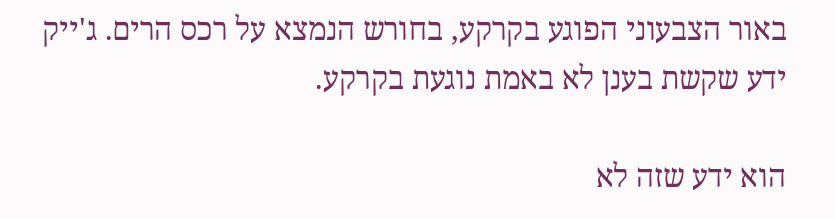באור הצבעוני הפוגע בקרקע, בחורש הנמצא על רכס הרים. ג'ייק ידע שקשת בענן לא באמת נוגעת בקרקע.

הוא ידע שזה לא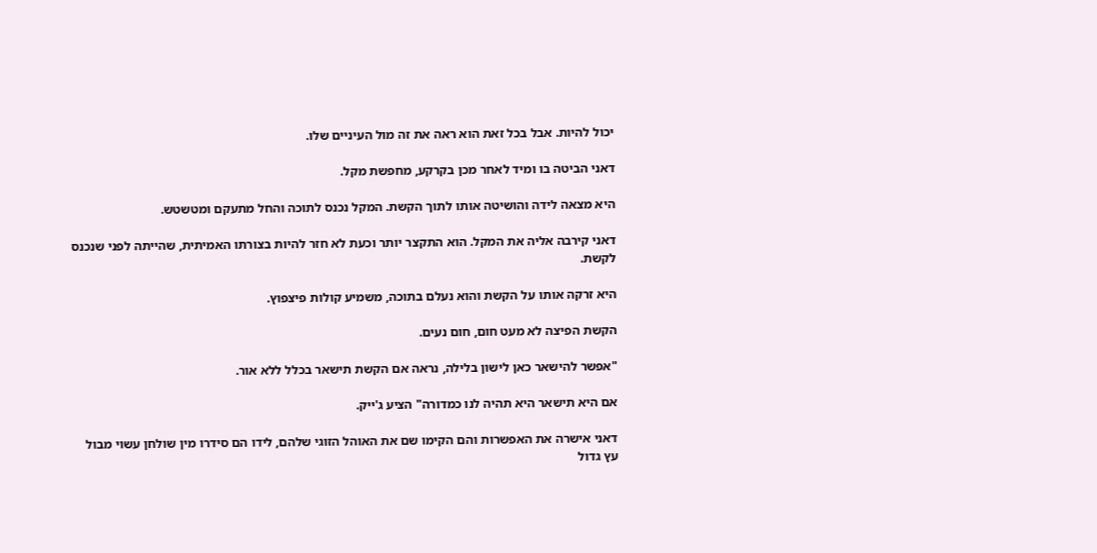יכול להיות. אבל בכל זאת הוא ראה את זה מול העיניים שלו.

דאני הביטה בו ומיד לאחר מכן בקרקע, מחפשת מקל.

היא מצאה לידה והושיטה אותו לתוך הקשת. המקל נכנס לתוכה והחל מתעקם ומטשטש.

דאני קירבה אליה את המקל. הוא התקצר יותר וכעת לא חזר להיות בצורתו האמיתית, שהייתה לפני שנכנס לקשת.

היא זרקה אותו על הקשת והוא נעלם בתוכה, משמיע קולות פיצפוץ.

הקשת הפיצה לא מעט חום, חום נעים.

"אפשר להישאר כאן לישון בלילה, נראה אם הקשת תישאר בכלל ללא אור.

אם היא תישאר היא תהיה לנו כמדורה" הציע ג'ייק.

דאני אישרה את האפשרות והם הקימו שם את האוהל הזוגי שלהם, לידו הם סידרו מין שולחן עשוי מבול עץ גדול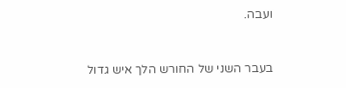ועבה.


בעבר השני של החורש הלך איש גדול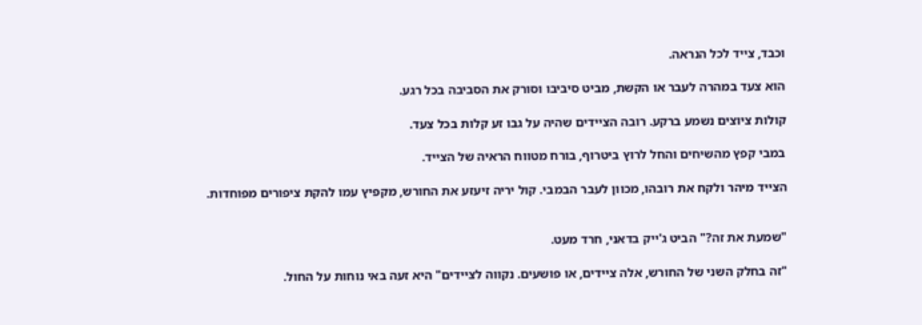וכבד, צייד לכל הנראה.

הוא צעד במהרה לעבר או הקשת, מביט סיביבו וסורק את הסביבה בכל רגע.

קולות ציוצים נשמע ברקע. רובה הציידים שהיה על גבו זע קלות בכל צעד.

במבי קפץ מהשיחים והחל לרוץ ביטרוף, בורח מטווח הראיה של הצייד.

הצייד מיהר ולקח את רובהו, מכוון לעבר הבמבי. קול יריה זיעזע את החורש, מקפיץ עמו להקת ציפורים מפוחדות.


"שמעת את זה?" הביט ג'ייק בדאני, חרד מעט.

"זה בחלק השני של החורש, אלה ציידים, או פושעים. נקווה לציידים" היא זעה באי נוחות על החול.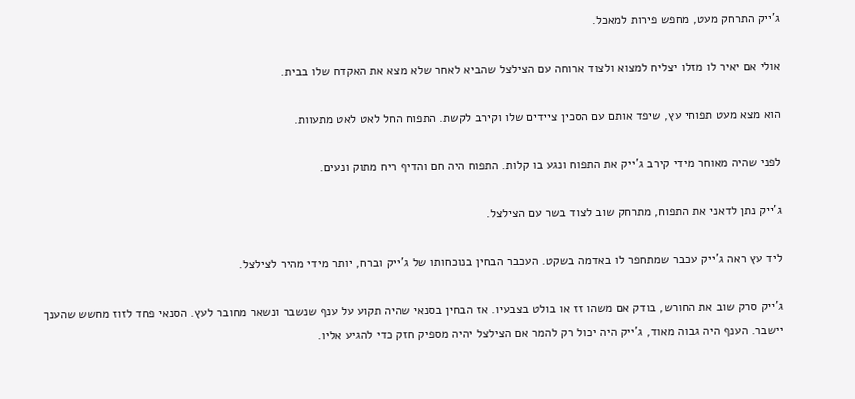ג'ייק התרחק מעט, מחפש פירות למאכל.

אולי אם יאיר לו מזלו יצליח למצוא ולצוד ארוחה עם הצילצל שהביא לאחר שלא מצא את האקדח שלו בבית.

הוא מצא מעט תפוחי עץ, שיפד אותם עם הסכין ציידים שלו וקירב לקשת. התפוח החל לאט לאט מתעוות.

לפני שהיה מאוחר מידי קירב ג'ייק את התפוח ונגע בו קלות. התפוח היה חם והדיף ריח מתוק ונעים.

ג'ייק נתן לדאני את התפוח, מתרחק שוב לצוד בשר עם הצילצל.

ליד עץ ראה ג'ייק עכבר שמתחפר לו באדמה בשקט. העכבר הבחין בנוכחותו של ג'ייק וברח, יותר מידי מהיר לצילצל.

ג'ייק סרק שוב את החורש, בודק אם משהו זז או בולט בצבעיו. אז הבחין בסנאי שהיה תקוע על ענף שנשבר ונשאר מחובר לעץ. הסנאי פחד לזוז מחשש שהענך יישבר. הענף היה גבוה מאוד, ג'ייק היה יכול רק להמר אם הצילצל יהיה מספיק חזק כדי להגיע אליו.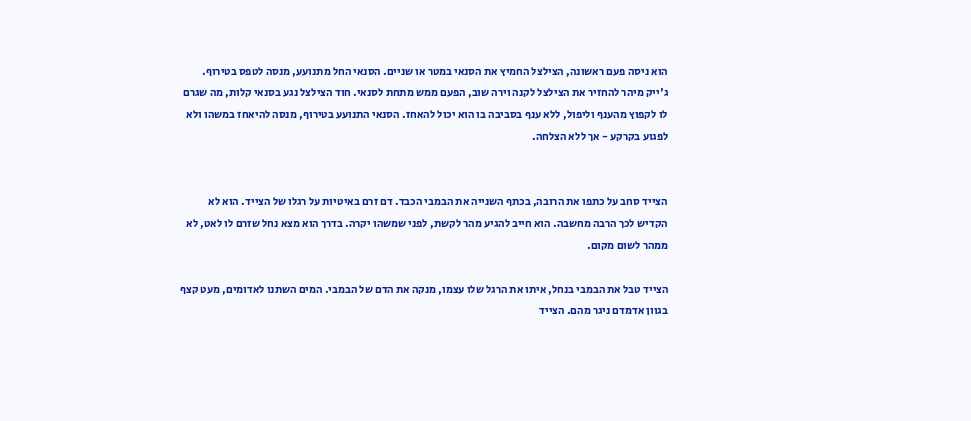הוא ניסה פעם ראשונה, הצילצל החמיץ את הסנאי במטר או שניים. הסנאי החל מתנועע, מנסה לטפס בטירוף. ג'ייק מיהר להחזיר את הצילצל לקנה וירה שוב, הפעם ממש מתחת לסנאי. חוד הצילצל נגע בסנאי קלות, מה שגרם לו לקפוץ מהענף וליפול, ללא ענף בסביבה בו הוא יכול להאחז. הסנאי התנועע בטירוף, מנסה להיאחז במשהו ולא לפגוע בקרקע - אך ללא הצלחה.


הצייד סחב על כתפו את הרובה, בכתף השנייה את הבמבי הכבד. דם זרם באיטיות על רגלו של הצייד. הוא לא הקדיש לכך הרבה מחשבה. הוא חייב להגיע מהר לקשת, לפני שמשהו יקרה. בדרך הוא מצא נחל שזרם לו לאט, לא ממהר לשום מקום.

הצייד טבל את הבמבי בנחל, איתו את הרגל שלו עצמו, מנקה את הדם של הבמבי. המים השתנו לאדומים, מעט קצף בגוון אדמדם ניגר מהם. הצייד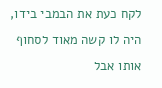לקח כעת את הבמבי בידו, היה לו קשה מאוד לסחוף אותו אבל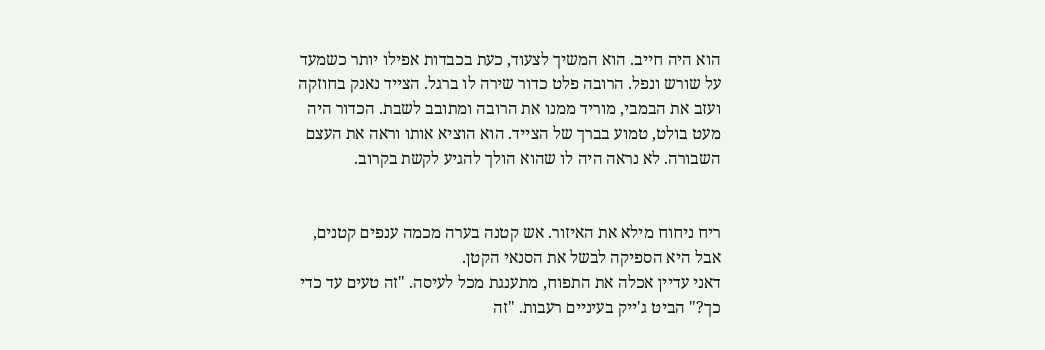הוא היה חייב. הוא המשיך לצעוד, כעת בכבדות אפילו יותר כשמעד על שורש ונפל. הרובה פלט כדור שירה לו ברגל. הצייד נאנק בחוזקה ועזב את הבמבי, מוריד ממנו את הרובה ומתובב לשבת. הכדור היה מעט בולט, טמוע בברך של הצייד. הוא הוציא אותו וראה את העצם השבורה. לא נראה היה לו שהוא הולך להגיע לקשת בקרוב.


ריח ניחוח מילא את האיזור. אש קטנה בערה מכמה ענפים קטנים, אבל היא הספיקה לבשל את הסנאי הקטן.
דאני עדיין אכלה את התפוח, מתענגת מכל לעיסה. "זה טעים עד כדי כך?" הביט ג'ייק בעיניים רעבות. "זה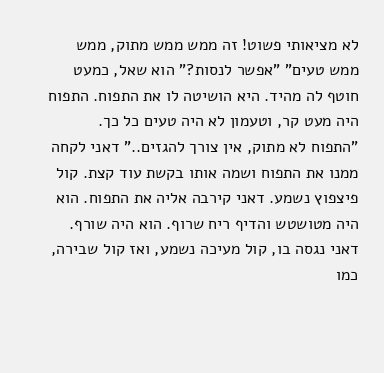לא מציאותי פשוט! זה ממש ממש מתוק, ממש ממש טעים" "אפשר לנסות?" הוא שאל, כמעט חוטף לה מהיד. היא הושיטה לו את התפוח. התפוח היה מעט קר, וטעמון לא היה טעים כל כך. "התפוח לא מתוק, אין צורך להגזים.." דאני לקחה ממנו את התפוח ושמה אותו בקשת עוד קצת. קול פיצפוץ נשמע. דאני קירבה אליה את התפוח. הוא היה מטושטש והדיף ריח שרוף. הוא היה שורף. דאני נגסה בו, קול מעיכה נשמע, ואז קול שבירה, כמו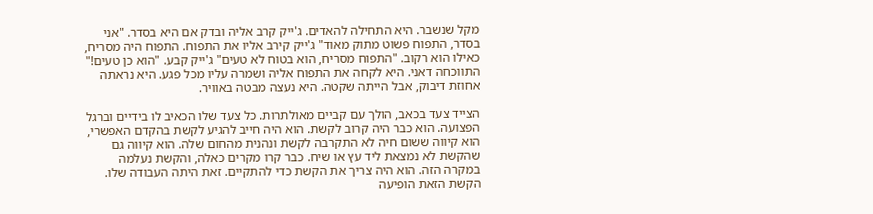מקל שנשבר. היא התחילה להאדים. ג'ייק קרב אליה ובדק אם היא בסדר. "אני בסדר, התפוח פשוט מתוק מאוד" ג'ייק קירב אליו את התפוח. התפוח היה מסריח, כאילו הוא רקוב. "התפוח מסריח, הוא בטוח לא טעים" ג'ייק קבע. "הוא כן טעים!" התווכחה דאני. היא לקחה את התפוח אליה ושמרה עליו מכל פגע. היא נראתה אחוזת דיבוק, אבל הייתה שקטה. היא נעצה מבטה באוויר.

הצייד צעד בכאב, הולך עם קביים מאולתרות. כל צעד שלו הכאיב לו בידיים וברגל הפצועה. הוא כבר היה קרוב לקשת. הוא היה חייב להגיע לקשת בהקדם האפשרי, הוא קיווה ששום חיה לא התקרבה לקשת ונהנית מהחום שלה. הוא קיווה גם שהקשת לא נמצאת ליד עץ או שיח. כבר קרו מקרים כאלה, והקשת נעלמה במקרה הזה. הוא היה צריך את הקשת כדי להתקיים. זאת היתה העבודה שלו. הקשת הזאת הופיעה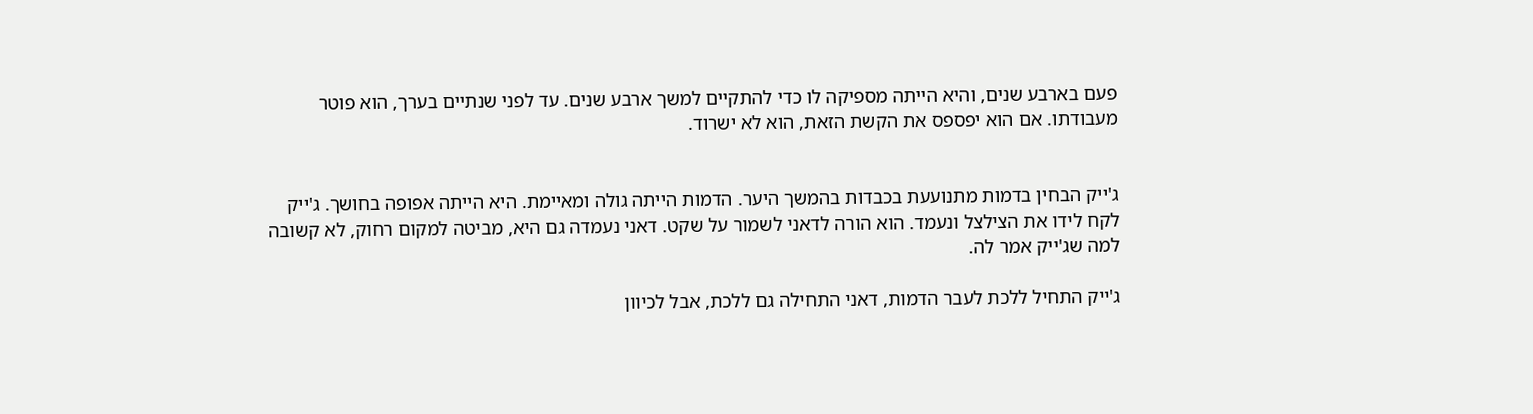פעם בארבע שנים, והיא הייתה מספיקה לו כדי להתקיים למשך ארבע שנים. עד לפני שנתיים בערך, הוא פוטר מעבודתו. אם הוא יפספס את הקשת הזאת, הוא לא ישרוד.


ג'ייק הבחין בדמות מתנועעת בכבדות בהמשך היער. הדמות הייתה גולה ומאיימת. היא הייתה אפופה בחושך. ג'ייק לקח לידו את הצילצל ונעמד. הוא הורה לדאני לשמור על שקט. דאני נעמדה גם היא, מביטה למקום רחוק, לא קשובה למה שג'ייק אמר לה.

ג'ייק התחיל ללכת לעבר הדמות, דאני התחילה גם ללכת, אבל לכיוון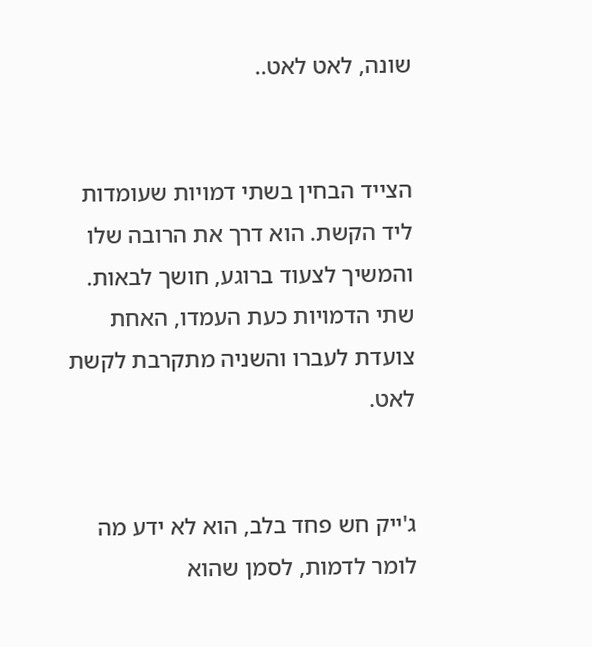שונה, לאט לאט..


הצייד הבחין בשתי דמויות שעומדות ליד הקשת. הוא דרך את הרובה שלו והמשיך לצעוד ברוגע, חושך לבאות. שתי הדמויות כעת העמדו, האחת צועדת לעברו והשניה מתקרבת לקשת לאט.


ג'ייק חש פחד בלב, הוא לא ידע מה לומר לדמות, לסמן שהוא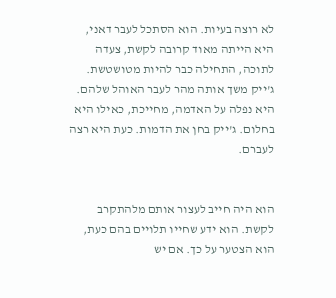לא רוצה בעיות. הוא הסתכל לעבר דאני, היא הייתה מאוד קרובה לקשת, צעדה לתוכה, התחילה כבר להיות מטושטשת. ג'ייק משך אותה מהר לעבר האוהל שלהם. היא נפלה על האדמה, מחייכת, כאילו היא בחלום. ג'ייק בחן את הדמות. כעת היא רצה לעברם.


הוא היה חייב לעצור אותם מלהתקרב לקשת. הוא ידע שחייו תלויים בהם כעת, הוא הצטער על כך. אם יש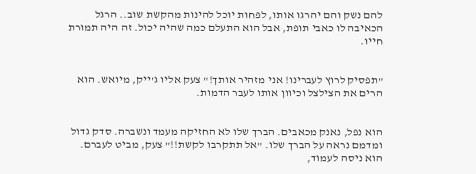להם נשק והם יהרגו אותו, לפחות יוכל להינות מהקשת שוב.. הרגל הכאיבה לו כאבי תופת, אבל הוא התעלם כמה שהיה יכול. זה היה תמורת חייו.


"תפסיק לרוץ לעברינו! אני מזהיר אותך!" צעק אליו ג'ייק, מיואש. הוא הרים את הצילצל וכיוון אותו לעבר הדמות.


הוא נפל, נאנק מכאבים. הברך שלו לא החזיקה מעמד ונשברה. סדק גדול ומדמם נראה על הברך שלו. "אל תתקרבו לקשת!!" צעק, מביט לעברם. הוא ניסה לעמוד,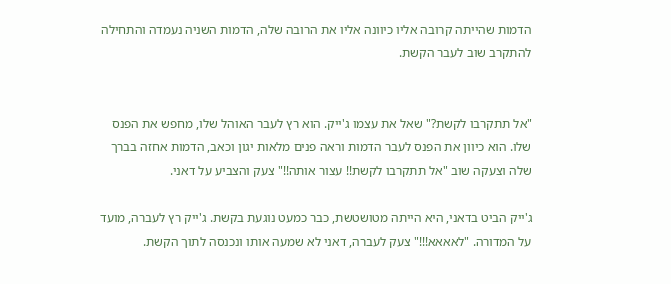הדמות שהייתה קרובה אליו כיוונה אליו את הרובה שלה, הדמות השניה נעמדה והתחילה להתקרב שוב לעבר הקשת.


"אל תתקרבו לקשת?" שאל את עצמו ג'ייק. הוא רץ לעבר האוהל שלו, מחפש את הפנס שלו. הוא כיוון את הפנס לעבר הדמות וראה פנים מלאות יגון וכאב, הדמות אחזה בברך שלה וצעקה שוב "אל תתקרבו לקשת!! עצור אותה!!" צעק והצביע על דאני.

ג'ייק הביט בדאני, היא הייתה מטושטשת, כבר כמעט נוגעת בקשת. ג'ייק רץ לעברה, מועד על המדורה. "לאאאא!!!" צעק לעברה, דאני לא שמעה אותו ונכנסה לתוך הקשת.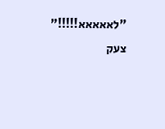"לאאאאא!!!!!" צעק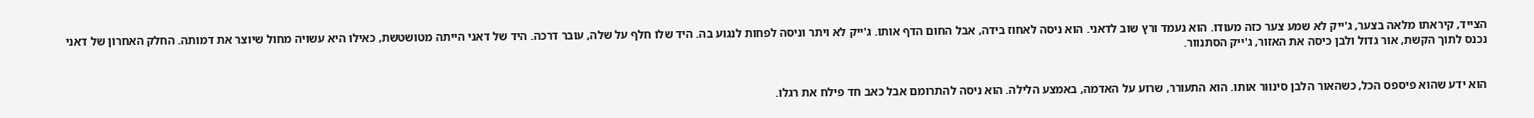הצייד, קיראתו מלאה בצער, ג'ייק לא שמע צער כזה מעודו. הוא נעמד ורץ שוב לדאני. הוא ניסה לאחוז בידה, אבל החום הדף אותו. ג'ייק לא ויתר וניסה לפחות לנגוע בה. היד שלו חלף על שלה, עובר דרכה. היד של דאני הייתה מטושטשת, כאילו היא עשויה מחול שיוצר את דמותה. החלק האחרון של דאני נכנס לתוך הקשת, אור גדול ולבן כיסה את האזור, ג'ייק הסתנוור.


הוא ידע שהוא פיספס הכל, כשהאור הלבן סינוור אותו. הוא התעורר, שרוע על האדמה, באמצע הלילה. הוא ניסה להתרומם אבל כאב חד פילח את רגלו.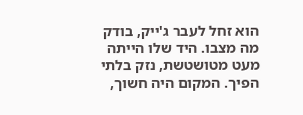הוא זחל לעבר ג'ייק, בודק מה מצבו. היד שלו הייתה מעט מטושטשת, נזק בלתי הפיך. המקום היה חשוך,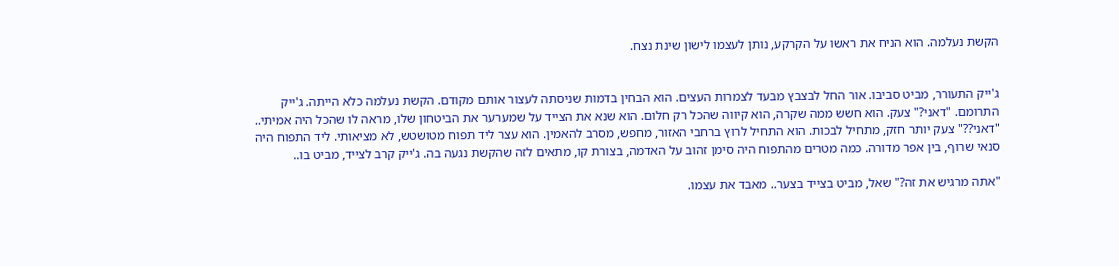הקשת נעלמה. הוא הניח את ראשו על הקרקע, נותן לעצמו לישון שינת נצח.


ג'ייק התעורר, מביט סביבו. אור החל לבצבץ מבעד לצמרות העצים. הוא הבחין בדמות שניסתה לעצור אותם מקודם. הקשת נעלמה כלא הייתה. ג'ייק התרומם. "דאני?" צעק. הוא חשש ממה שקרה, הוא קיווה שהכל רק חלום. הוא שנא את הצייד על שמערער את הביטחון שלו, מראה לו שהכל היה אמיתי.. "דאני??" צעק יותר חזק, מתחיל לבכות. הוא התחיל לרוץ ברחבי האזור, מחפש, מסרב להאמין. הוא עצר ליד תפוח מטושטש, לא מציאותי. ליד התפוח היה סנאי שרוף, בין אפר מדורה. כמה מטרים מהתפוח היה סימן זהוב על האדמה, בצורת קו, מתאים לזה שהקשת נגעה בה. ג'ייק קרב לצייד, מביט בו..

"אתה מרגיש את זה?" שאל, מביט בצייד בצער.. מאבד את עצמו.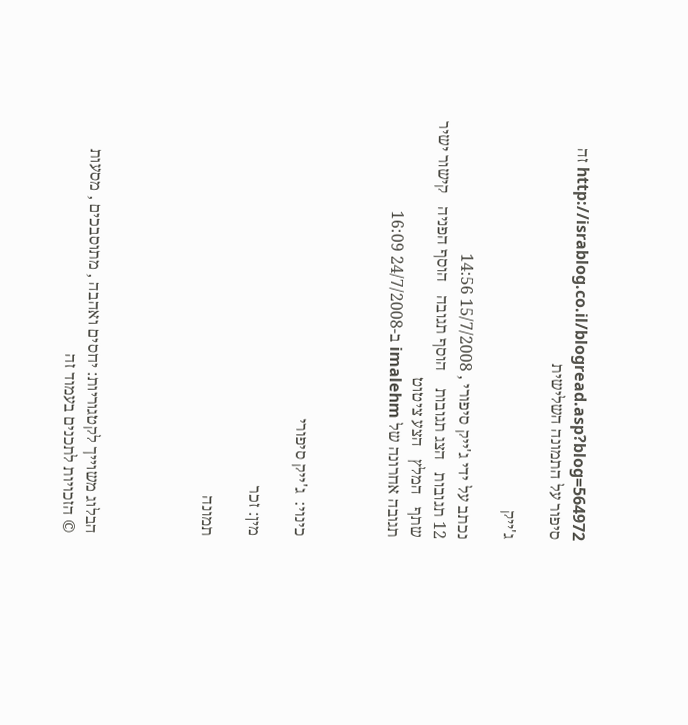http://israblog.co.il/blogread.asp?blog=564972 זה סיפור על התמונה השלישית

ג'ייק

נכתב על ידי ג'ייק סיפורי , 15/7/2008 14:56
12 תגובות   הצג תגובות    הוסף תגובה   הוסף הפניה   קישור ישיר   שתף   המלץ   הצע ציטוט
תגובה אחרונה של imalehm ב-24/7/2008 16:09



כינוי:  ג'ייק סיפורי

מין: זכר

תמונה




הבלוג משוייך לקטגוריות: יחסים ואהבה , מתוסבכים , מסעות
© הזכויות לתכנים בעמוד זה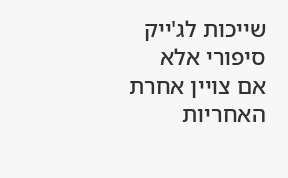שייכות לג'ייק סיפורי אלא אם צויין אחרת
האחריות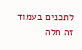לתכנים בעמוד זה חלה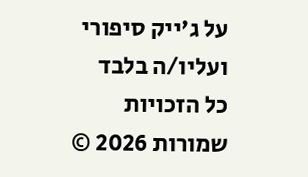על ג'ייק סיפורי ועליו/ה בלבד
כל הזכויות שמורות 2026 ©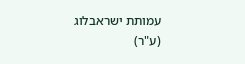עמותת ישראבלוג (ע"ר)